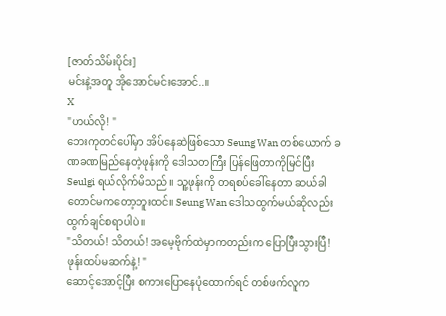[ဇာတ်သိမ်းပိုင်း]
မင်းနဲ့အတူ အိုအောင်မင်းအောင်..။
X
"ဟယ်လို! "
ဘေးကုတင်ပေါ်မှာ အိပ်နေဆဲဖြစ်သော Seung Wan တစ်ယောက် ခဏခဏမြည်နေတဲ့ဖုန်းကို ဒေါသတကြီး ပြန်ဖြေတာကိုမြင်ပြီး Seulgi ရယ်လိုက်မိသည်။ သူ့ဖုန်းကို တရစပ်ခေါ်နေတာ ဆယ်ခါတောင်မကတော့ဘူးထင်။ Seung Wan ဒေါသထွက်မယ်ဆိုလည်း ထွက်ချင်စရာပါပဲ။
"သိတယ်! သိတယ်! အမေ့ဗိုက်ထဲမှာကတည်းက ပြောပြီးသွားပြီ! ဖုန်းထပ်မဆက်နဲ့! "
ဆောင့်အောင့်ပြီး စကားပြောနေပုံထောက်ရင် တစ်ဖက်လူက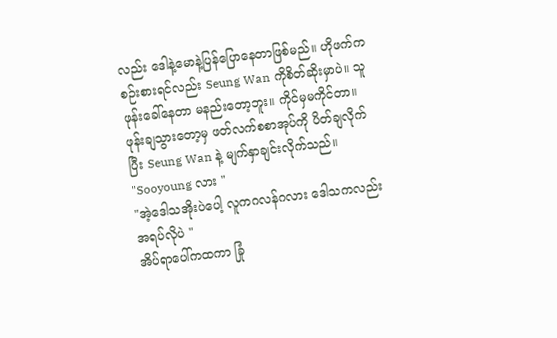လည်း ဒေါနဲ့မောနဲ့ပြန်ပြောနေတာဖြစ်မည်။ ဟိုဖက်ကစဉ်းစားရင်လည်း Seung Wan ကိုစိတ်ဆိုးမှာပဲ။ သူဖုန်းခေါ်နေတာ မနည်းတော့ဘူး။ ကိုင်မှမကိုင်တာ။
ဖုန်းချသွားတော့မှ ဖတ်လက်စစာအုပ်ကို ပိတ်ချလိုက်ပြီး Seung Wan နဲ့ မျက်နှာချင်းလိုက်သည်။
"Sooyoung လား "
"အဲ့ဒေါသအိုးပဲပေါ့ လူကဂလန်ဂလား ဒေါသကလည်း အရပ်လိုပဲ "
အိပ်ရာပေါ်ကထကာ ခြုံ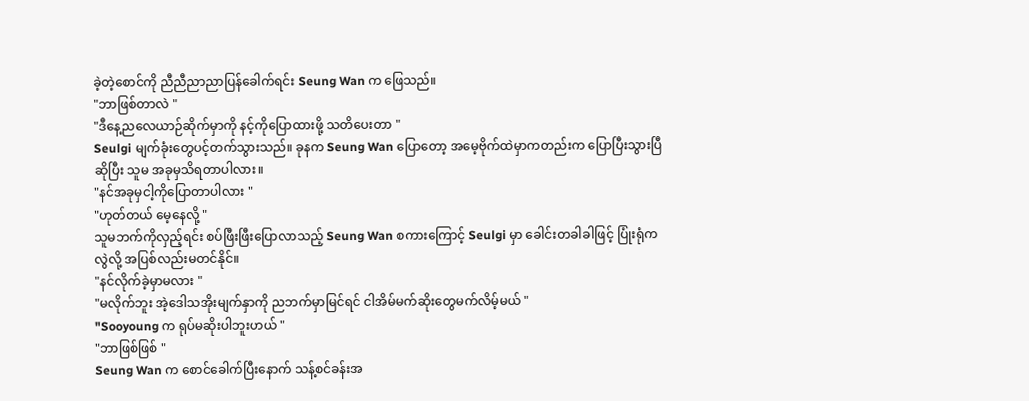ခဲ့တဲ့စောင်ကို ညီညီညာညာပြန်ခေါက်ရင်း Seung Wan က ဖြေသည်။
"ဘာဖြစ်တာလဲ "
"ဒီနေ့ညလေယာဉ်ဆိုက်မှာကို နင့်ကိုပြောထားဖို့ သတိပေးတာ "
Seulgi မျက်ခုံးတွေပင့်တက်သွားသည်။ ခုနက Seung Wan ပြောတော့ အမေ့ဗိုက်ထဲမှာကတည်းက ပြောပြီးသွားပြီဆိုပြီး သူမ အခုမှသိရတာပါလား။
"နင်အခုမှငါ့ကိုပြောတာပါလား "
"ဟုတ်တယ် မေ့နေလို့ "
သူမဘက်ကိုလှည့်ရင်း စပ်ဖြီးဖြီးပြောလာသည့် Seung Wan စကားကြောင့် Seulgi မှာ ခေါင်းတခါခါဖြင့် ပြုံးရုံကလွဲလို့ အပြစ်လည်းမတင်နိုင်။
"နင်လိုက်ခဲ့မှာမလား "
"မလိုက်ဘူး အဲ့ဒေါသအိုးမျက်နှာကို ညဘက်မှာမြင်ရင် ငါအိမ်မက်ဆိုးတွေမက်လိမ့်မယ် "
"Sooyoung က ရုပ်မဆိုးပါဘူးဟယ် "
"ဘာဖြစ်ဖြစ် "
Seung Wan က စောင်ခေါက်ပြီးနောက် သန့်စင်ခန်းအ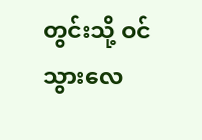တွင်းသို့ ဝင်သွားလေ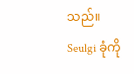သည်။ Seulgi ခုံကို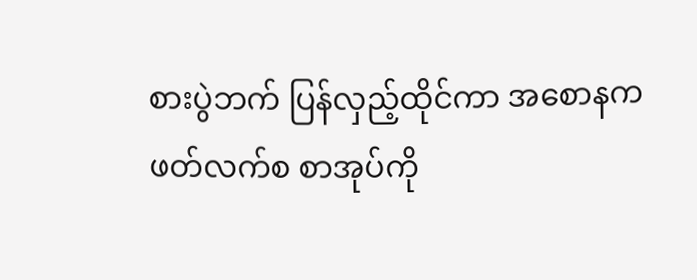စားပွဲဘက် ပြန်လှည့်ထိုင်ကာ အစောနကဖတ်လက်စ စာအုပ်ကို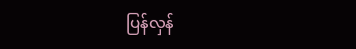ပြန်လှန်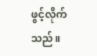ဖွင့်လိုက်သည်။